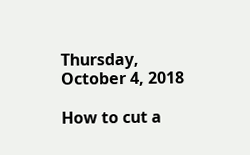Thursday, October 4, 2018

How to cut a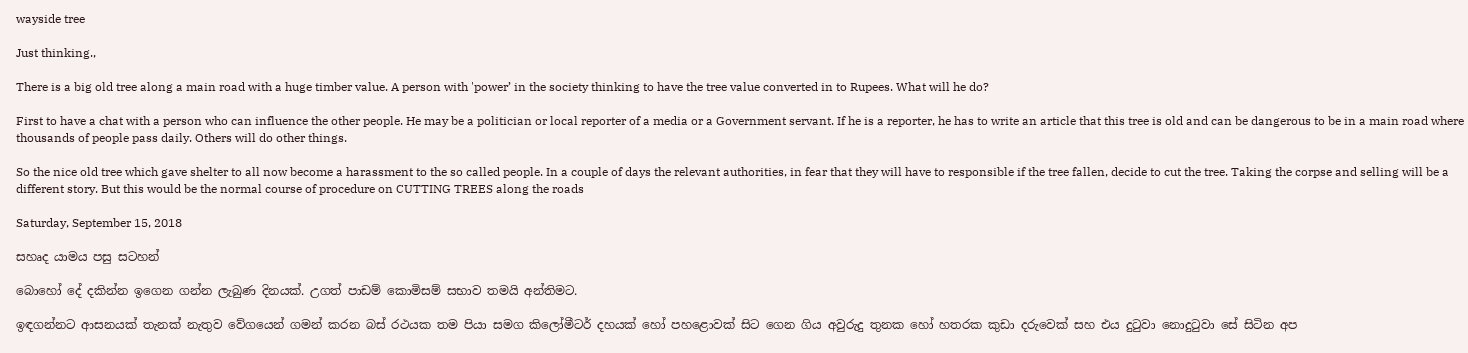wayside tree

Just thinking.,

There is a big old tree along a main road with a huge timber value. A person with 'power’ in the society thinking to have the tree value converted in to Rupees. What will he do?

First to have a chat with a person who can influence the other people. He may be a politician or local reporter of a media or a Government servant. If he is a reporter, he has to write an article that this tree is old and can be dangerous to be in a main road where thousands of people pass daily. Others will do other things.

So the nice old tree which gave shelter to all now become a harassment to the so called people. In a couple of days the relevant authorities, in fear that they will have to responsible if the tree fallen, decide to cut the tree. Taking the corpse and selling will be a different story. But this would be the normal course of procedure on CUTTING TREES along the roads

Saturday, September 15, 2018

සහෘද යාමය පසු සටහන්

බොහෝ දේ දකින්න ඉගෙන ගන්න ලැබුණ දිනයක්. උගත් පාඩම් කොමිසම් සභාව තමයි අන්තිමට.

ඉඳගන්නට ආසනයක් තැනක් නැතුව වේගයෙන් ගමන් කරන බස් රථයක තම පියා සමග කිලෝමීටර් දහයක් හෝ පහළොවක් සිට ගෙන ගිය අවුරුදු තුනක හෝ හතරක කුඩා දරුවෙක් සහ එය දුටුවා නොදුටුවා සේ සිටින අප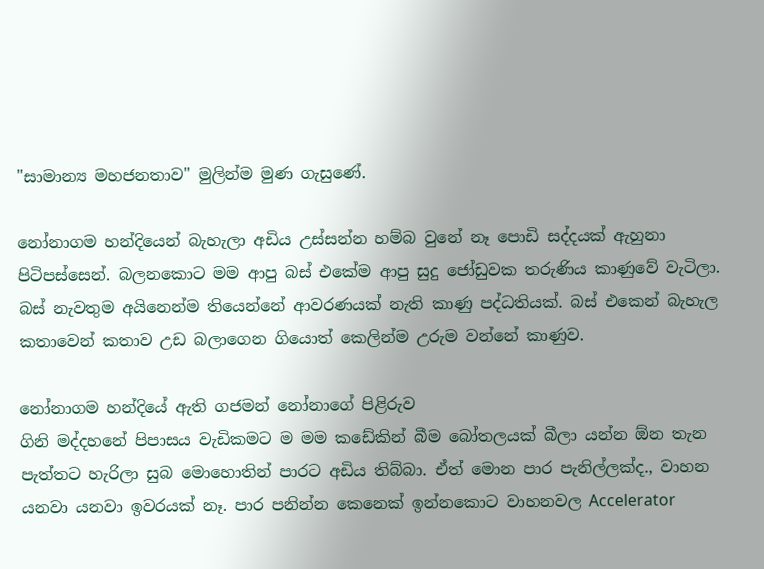"සාමාන්‍ය මහජනතාව" මුලින්ම මුණ ගැසුණේ.

නෝනාගම හන්දියෙන් බැහැලා අඩිය උස්සන්න හම්බ වුනේ නෑ පොඩි සද්දයක් ඇහුනා පිටිපස්සෙන්. බලනකොට මම ආපු බස් එකේම ආපු සුදු ජෝඩුවක තරුණිය කාණුවේ වැටිලා. බස් නැවතුම අයිනෙන්ම තියෙන්නේ ආවරණයක් නැති කාණු පද්ධතියක්. බස් එකෙන් බැහැල කතාවෙන් කතාව උඩ බලාගෙන ගියොත් කෙලින්ම උරුම වන්නේ කාණුව.

නෝනාගම හන්දියේ ඇති ගජමන් නෝනාගේ පිළිරුව
ගිනි මද්දහනේ පිපාසය වැඩිකමට ම මම කඩේකින් බීම බෝතලයක් බීලා යන්න ඕන තැන පැත්තට හැරිලා සුබ මොහොතින් පාරට අඩිය තිබ්බා. ඒත් මොන පාර පැනිල්ලක්ද., වාහන යනවා යනවා ඉවරයක් නෑ. පාර පනින්න කෙනෙක් ඉන්නකොට වාහනවල Accelerator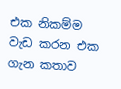එක නිකම්ම වැඩ කරන එක ගැන කතාව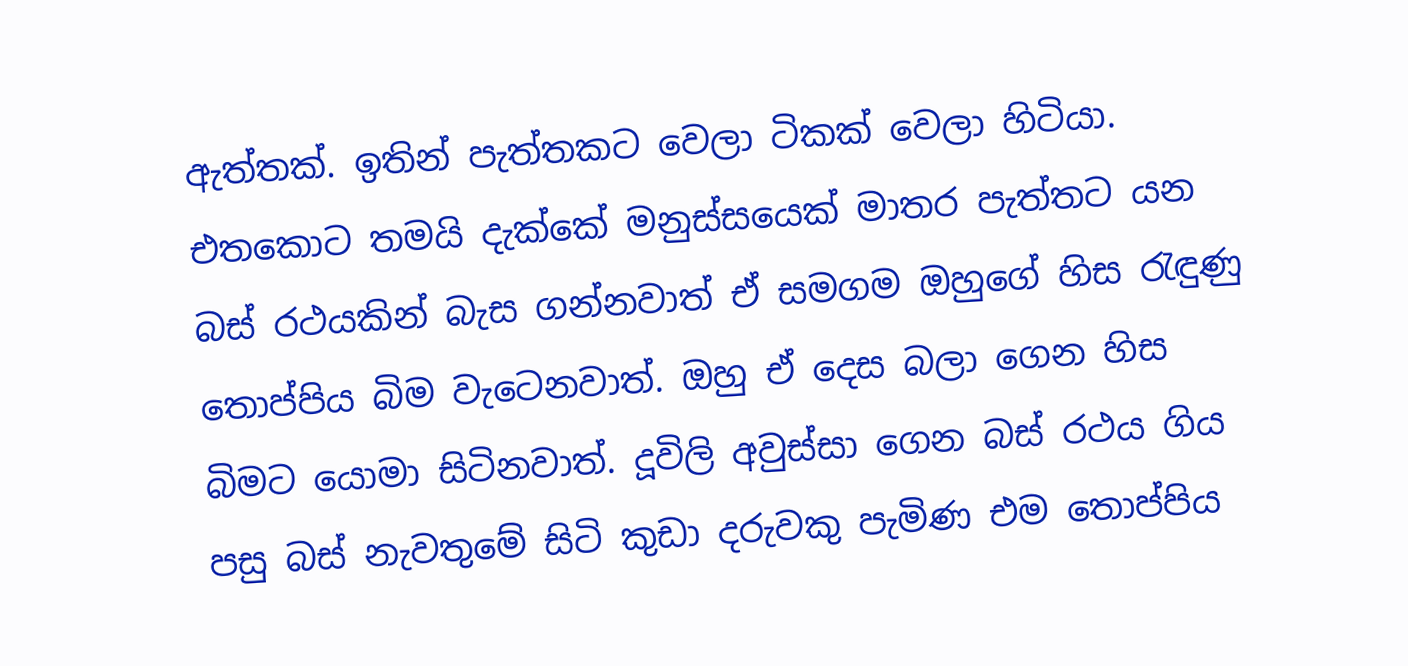ඇත්තක්. ඉතින් පැත්තකට වෙලා ටිකක් වෙලා හිටියා. එතකොට තමයි දැක්කේ මනුස්සයෙක් මාතර පැත්තට යන බස් රථයකින් බැස ගන්නවාත් ඒ සමගම ඔහුගේ හිස රැඳුණු තොප්පිය බිම වැටෙනවාත්. ඔහු ඒ දෙස බලා ගෙන හිස බිමට යොමා සිටිනවාත්. දූවිලි අවුස්සා ගෙන බස් රථය ගිය පසු බස් නැවතුමේ සිටි කුඩා දරුවකු පැමිණ එම තොප්පිය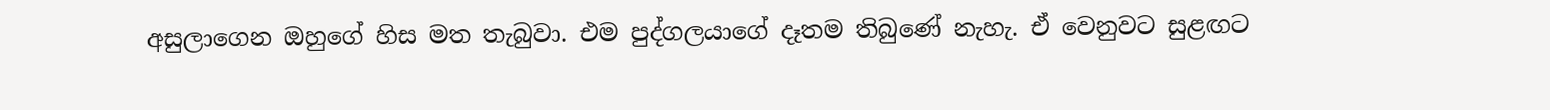අසුලාගෙන ඔහුගේ හිස මත තැබුවා. එම පුද්ගලයාගේ දෑතම තිබුණේ නැහැ. ඒ වෙනුවට සුළඟට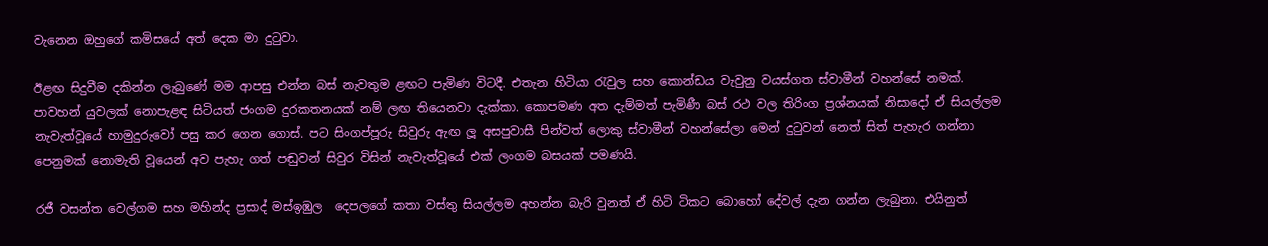වැනෙන ඔහුගේ කමිසයේ අත් දෙක මා දුටුවා.

ඊළඟ සිදුවීම දකින්න ලැබුණේ මම ආපසු එන්න බස් නැවතුම ළඟට පැමිණ විටදී. එතැන හිටියා රැවුල සහ කොන්ඩය වැවුනු වයස්ගත ස්වාමීන් වහන්සේ නමක්. පාවහන් යුවලක් නොපැළඳ සිටියත් ජංගම දුරකතනයක් නම් ලඟ තියෙනවා දැක්කා. කොපමණ අත දැම්මත් පැමිණී බස් රථ වල තිරිංග ප්‍රශ්නයක් නිසාදෝ ඒ සියල්ලම නැවැත්වූයේ හාමුදුරුවෝ පසු කර ගෙන ගොස්. පට සිංගප්පූරු සිවුරු ඇඟ ලූ අසපුවාසී පින්වත් ලොකු ස්වාමීන් වහන්සේලා මෙන් දුටුවන් නෙත් සිත් පැහැර ගන්නා පෙනුමක් නොමැති වූයෙන් අව පැහැ ගත් පඬුවන් සිවුර විසින් නැවැත්වූයේ එක් ලංගම බසයක් පමණයි.

රජී වසන්ත වෙල්ගම සහ මහින්ද ප්‍රසාද් මස්ඉඹුල  දෙපලගේ කතා වස්තු සියල්ලම අහන්න බැරි වුනත් ඒ හිටි ටිකට බොහෝ දේවල් දැන ගන්න ලැබුනා. එයිනුත්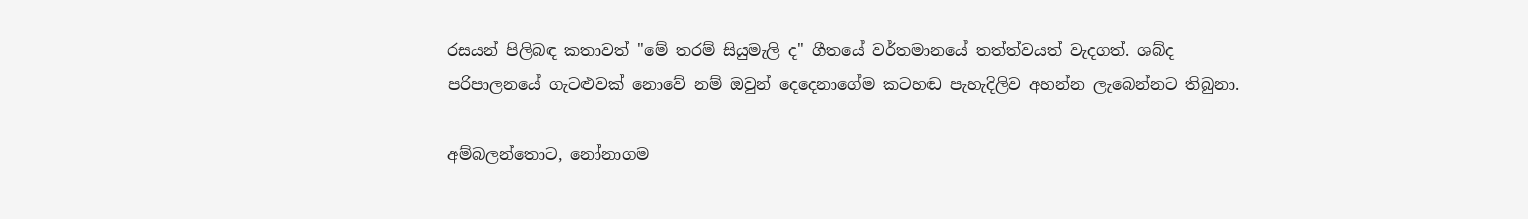රසයන් පිලිබඳ කතාවත් "මේ තරම් සියුමැලි ද" ගීතයේ වර්තමානයේ තත්ත්වයත් වැදගත්. ශබ්ද පරිපාලනයේ ගැටළුවක් නොවේ නම් ඔවුන් දෙදෙනාගේම කටහඬ පැහැදිලිව අහන්න ලැබෙන්නට තිබුනා.

අම්බලන්තොට, නෝනාගම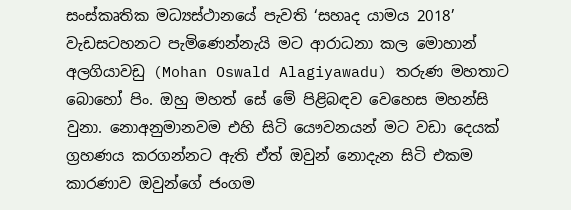සංස්කෘතික මධ්‍යස්ථානයේ පැවති ‘සහෘද යාමය 2018’ වැඩසටහනට පැමිණෙන්නැයි මට ආරාධනා කල මොහාන් අලගියාවඩු (Mohan Oswald Alagiyawadu) තරුණ මහතාට බොහෝ පිං. ඔහු මහත් සේ මේ පිළිබඳව වෙහෙස මහන්සි වුනා. නොඅනුමානවම එහි සිටි යෞවනයන් මට වඩා දෙයක් ග්‍රහණය කරගන්නට ඇති ඒත් ඔවුන් නොදැන සිටි එකම කාරණාව ඔවුන්ගේ ජංගම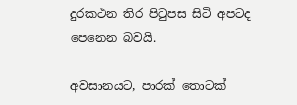දුරකථන තිර පිටුපස සිටි අපටද පෙනෙන බවයි.

අවසානයට, පාරක් තොටක්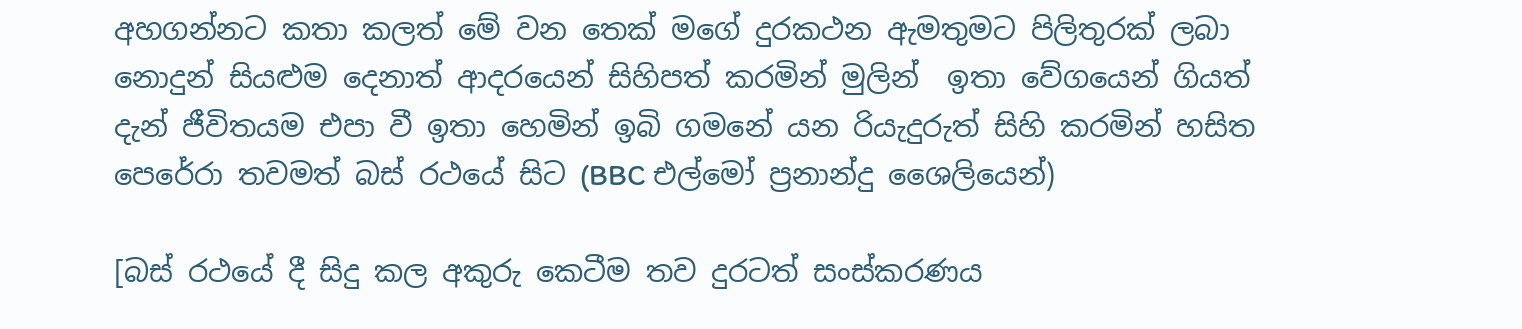අහගන්නට කතා කලත් මේ වන තෙක් මගේ දුරකථන ඇමතුමට පිලිතුරක් ලබා නොදුන් සියළුම දෙනාත් ආදරයෙන් සිහිපත් කරමින් මුලින්  ඉතා වේගයෙන් ගියත් දැන් ජීවිතයම එපා වී ඉතා හෙමින් ඉබි ගමනේ යන රියැදුරුත් සිහි කරමින් හසිත පෙරේරා තවමත් බස් රථයේ සිට (BBC එල්මෝ ප්‍රනාන්දු ශෛලියෙන්)

[බස් රථයේ දී සිදු කල අකුරු කෙටීම තව දුරටත් සංස්කරණය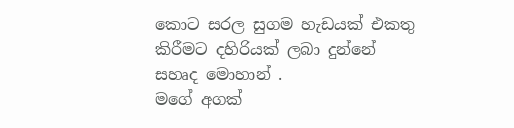කොට සරල සුගම හැඩයක් එකතු කිරීමට දහිරියක් ලබා දුන්නේ සහෘද මොහාන් .
මගේ අගක්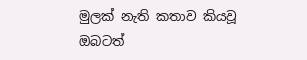මුලක් නැති කතාව කියවූ ඔබටත්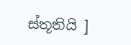ස්තූතියි ]